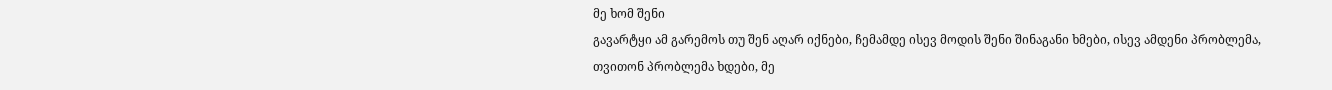მე ხომ შენი
გავარტყი ამ გარემოს თუ შენ აღარ იქნები, ჩემამდე ისევ მოდის შენი შინაგანი ხმები, ისევ ამდენი პრობლემა, თვითონ პრობლემა ხდები, მე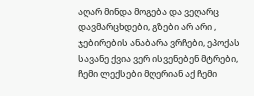აღარ მინდა მოგება და ვეღარც დავმარცხდები, გზები არ არი , ჯებირების ანაბარა ვრჩები, ეპოქას სავანე ქვია ვერ ისვენებენ მტრები, ჩემი ლექსები მღერიან აქ ჩემი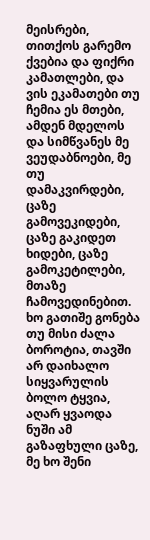მეისრები, თითქოს გარემო ქვებია და ფიქრი კამათლები, და ვის ეკამათები თუ ჩემია ეს მთები, ამდენ მდელოს და სიმწვანეს მე ვეუდაბნოები, მე თუ დამაკვირდები, ცაზე გამოვეკიდები, ცაზე გაკიდეთ ხიდები, ცაზე გამოკეტილები, მთაზე ჩამოვედინებით. ხო გათიშე გონება თუ მისი ძალა ბოროტია, თავში არ დაიხალო სიყვარულის ბოლო ტყვია, აღარ ყვაოდა ნუში ამ გაზაფხული ცაზე, მე ხო შენი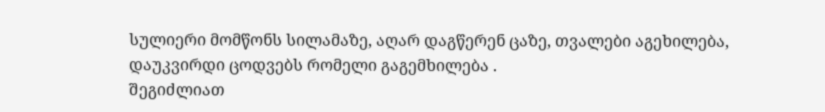სულიერი მომწონს სილამაზე, აღარ დაგწერენ ცაზე, თვალები აგეხილება, დაუკვირდი ცოდვებს რომელი გაგემხილება .
შეგიძლიათ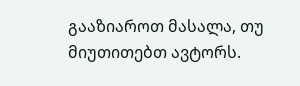გააზიაროთ მასალა, თუ მიუთითებთ ავტორს.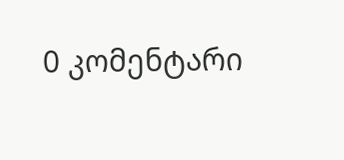0 კომენტარი